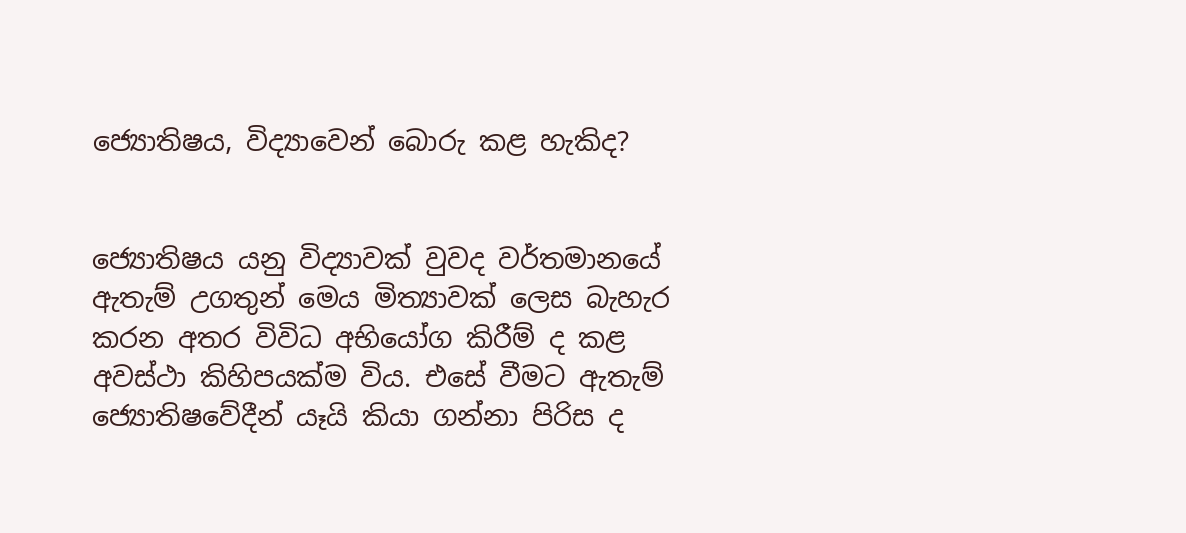ජ්‍යොතිෂය, විද්‍යාවෙන් බොරු කළ හැකිද?


ජ්‍යොතිෂය යනු විද්‍යාවක්‌ වුවද වර්තමානයේ ඇතැම් උගතුන් මෙය මිත්‍යාවක්‌ ලෙස බැහැර කරන අතර විවිධ අභියෝග කිරීම් ද කළ අවස්‌ථා කිහිපයක්‌ම විය. එසේ වීමට ඇතැම් ජ්‍යොතිෂවේදීන් යෑයි කියා ගන්නා පිරිස ද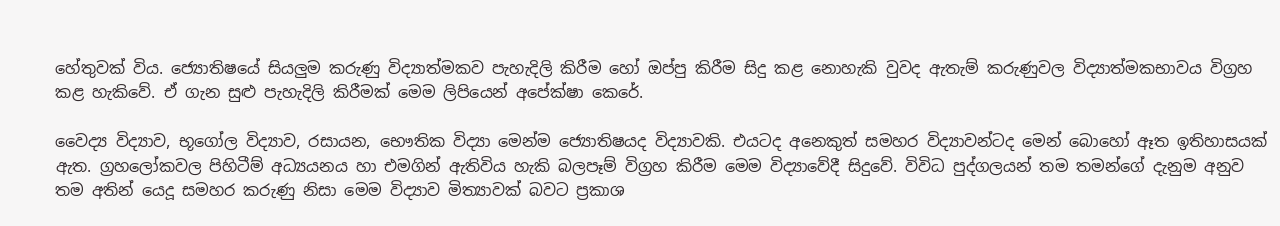හේතුවක්‌ විය. ජ්‍යොතිෂයේ සියලුම කරුණු විද්‍යාත්මකව පැහැදිලි කිරීම හෝ ඔප්පු කිරීම සිදු කළ නොහැකි වුවද ඇතැම් කරුණුවල විද්‍යාත්මකභාවය විග්‍රහ කළ හැකිවේ. ඒ ගැන සුළු පැහැදිලි කිරීමක්‌ මෙම ලිපියෙන් අපේක්‌ෂා කෙරේ.

වෛද්‍ය විද්‍යාව, භූගෝල විද්‍යාව, රසායන, භෞතික විද්‍යා මෙන්ම ජ්‍යොතිෂයද විද්‍යාවකි. එයටද අනෙකුත් සමහර විද්‍යාවන්ටද මෙන් බොහෝ ඈත ඉතිහාසයක්‌ ඇත. ග්‍රහලෝකවල පිහිටීම් අධ්‍යයනය හා එමගින් ඇතිවිය හැකි බලපෑම් විග්‍රහ කිරීම මෙම විද්‍යාවේදී සිදුවේ. විවිධ පුද්ගලයන් තම තමන්ගේ දැනුම අනුව තම අතින් යෙදූ සමහර කරුණු නිසා මෙම විද්‍යාව මිත්‍යාවක්‌ බවට ප්‍රකාශ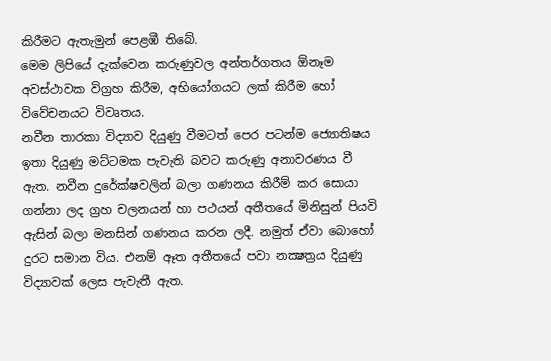කිරීමට ඇතැමුන් පෙළඹී තිබේ.
මෙම ලිපියේ දැක්‌වෙන කරුණුවල අන්තර්ගතය ඕනෑම අවස්‌ථාවක විග්‍රහ කිරීම, අභියෝගයට ලක්‌ කිරීම හෝ විවේචනයට විවෘතය.
නවීන තාරකා විද්‍යාව දියුණු වීමටත් පෙර පටන්ම ජ්‍යොතිෂය ඉතා දියුණු මට්‌ටමක පැවැති බවට කරුණු අනාවරණය වී ඇත. නවීන දුරේක්‌ෂවලින් බලා ගණනය කිරීම් කර සොයා ගන්නා ලද ග්‍රහ චලනයන් හා පථයන් අතීතයේ මිනිසුන් පියවි ඇසින් බලා මනසින් ගණනය කරන ලදී. නමුත් ඒවා බොහෝ දුරට සමාන විය. එනම් ඈත අතීතයේ පවා නක්‍ෂත්‍රය දියුණු විද්‍යාවක්‌ ලෙස පැවැතී ඇත.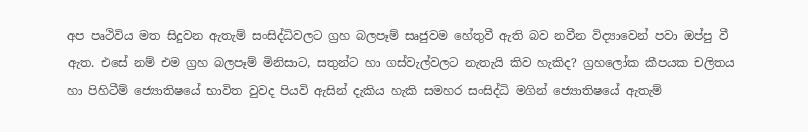අප පෘථිවිය මත සිදුවන ඇතැම් සංසිද්ධිවලට ග්‍රහ බලපෑම් සෘජුවම හේතුවී ඇති බව නවීන විද්‍යාවෙන් පවා ඔප්පු වී ඇත. එසේ නම් එම ග්‍රහ බලපෑම් මිනිසාට, සතුන්ට හා ගස්‌වැල්වලට නැතැයි කිව හැකිද? ග්‍රහලෝක කීපයක චලිතය හා පිහිටීම් ජ්‍යොතිෂයේ භාවිත වුවද පියවි ඇසින් දැකිය හැකි සමහර සංසිද්ධි මගින් ජ්‍යොතිෂයේ ඇතැම්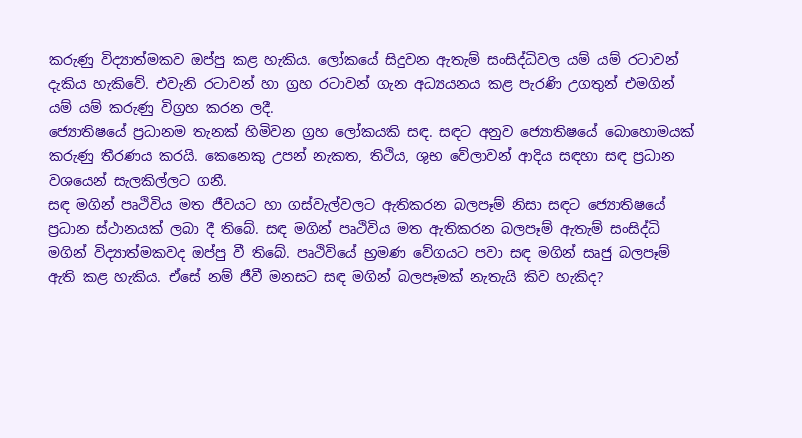කරුණු විද්‍යාත්මකව ඔප්පු කළ හැකිය. ලෝකයේ සිදුවන ඇතැම් සංසිද්ධිවල යම් යම් රටාවන් දැකිය හැකිවේ. එවැනි රටාවන් හා ග්‍රහ රටාවන් ගැන අධ්‍යයනය කළ පැරණි උගතුන් එමගින් යම් යම් කරුණු විග්‍රහ කරන ලදී.
ජ්‍යොතිෂයේ ප්‍රධානම තැනක්‌ හිමිවන ග්‍රහ ලෝකයකි සඳ. සඳට අනුව ජ්‍යොතිෂයේ බොහොමයක්‌ කරුණු තීරණය කරයි. කෙනෙකු උපන් නැකත, තිථිය, ශුභ වේලාවන් ආදිය සඳහා සඳ ප්‍රධාන වශයෙන් සැලකිල්ලට ගනී.
සඳ මගින් පෘථිවිය මත ජීවයට හා ගස්‌වැල්වලට ඇතිකරන බලපෑම් නිසා සඳට ජ්‍යොතිෂයේ ප්‍රධාන ස්‌ථානයක්‌ ලබා දී තිබේ. සඳ මගින් පෘථිවිය මත ඇතිකරන බලපෑම් ඇතැම් සංසිද්ධි මගින් විද්‍යාත්මකවද ඔප්පු වී තිබේ. පෘථිවියේ භ්‍රමණ වේගයට පවා සඳ මගින් සෘජු බලපෑම් ඇති කළ හැකිය. ඒසේ නම් ජීවී මනසට සඳ මගින් බලපෑමක්‌ නැතැයි කිව හැකිද?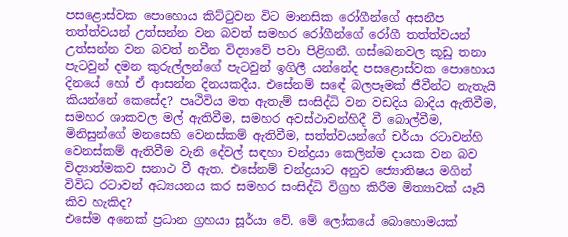පසළොස්‌වක පොහොය කිට්‌ටුවන විට මානසික රෝගීන්ගේ අසනීප තත්ත්වයන් උත්සන්න වන බවත් සමහර රෝගීන්ගේ රෝගී තත්ත්වයන් උත්සන්න වන බවත් නවීන විද්‍යාවේ පවා පිළිගනී. ගස්‌බෙනවල කූඩු තනා පැටවුන් දමන කුරුල්ලන්ගේ පැටවුන් ඉගිලී යන්නේද පසළොස්‌වක පොහොය දිනයේ හෝ ඒ ආසන්න දිනයකදීය. එසේනම් සඳේ බලපෑමක්‌ ජීවීන්ට නැතැයි කියන්නේ කෙසේද? පෘථිවිය මත ඇතැම් සංසිද්ධි වන වඩදිය බාදිය ඇතිවීම, සමහර ශාකවල මල් ඇතිවීම, සමහර අවස්‌ථාවන්හිදී වී බොල්වීම, මිනිසුන්ගේ මනසෙහි වෙනස්‌කම් ඇතිවීම, සත්ත්වයන්ගේ චර්යා රටාවන්හි වෙනස්‌කම් ඇතිවීම වැනි දේවල් සඳහා චන්ද්‍රයා කෙලින්ම දායක වන බව විද්‍යාත්මකව සනාථ වී ඇත. එසේනම් චන්ද්‍රයාට අනුව ජ්‍යොතිෂය මගින් විවිධ රටාවන් අධ්‍යයනය කර සමහර සංසිද්ධි විග්‍රහ කිරීම මිත්‍යාවක්‌ යෑයි කිව හැකිද?
එසේම අනෙක්‌ ප්‍රධාන ග්‍රහයා සූර්යා වේ. මේ ලෝකයේ බොහොමයක්‌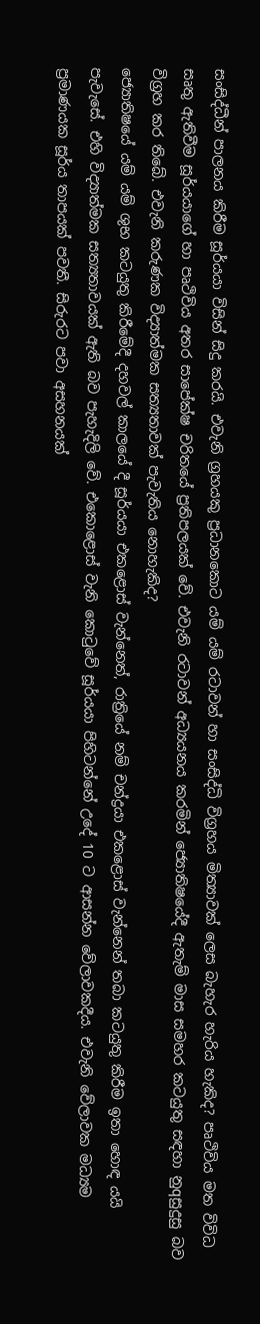සංසිද්ධීන් පාලනය කිරීම සූර්යයා විසින් සිදු කරයි. එවැනි ග්‍රහයකු ප්‍රධානකොට යම් යම් රටාවන් හා සංසිද්ධි විග්‍රහය මිත්‍යාවක්‌ ලෙස බැහැර හැරිය හැකිද? පෘථිවිය මත විවිධ සෘතු ඇතිවීම සූර්යයාගේ හා පෘථිවිය අතර සාපේක්‌ෂ චරිතයේ ප්‍රතිපලයක්‌ වේ. එවැනි රටාවන් අධ්‍යයනය කරමින් ජ්‍යොතිෂයේදී ඇතැම් මාස සමහර කටයුතු සඳහා නුqසුදුසු බව විග්‍රහ කර තිබේ. එවැනි කරුණක විද්‍යාත්මක සත්‍යතාවක්‌ පැවැතිය නොහැකිද?
ජ්‍යොතිෂයේ යම් යම් ශුභ කටයුතු කිරීමේදී දහවල් කාලයේ දී සූර්යයා එකළොස්‌ වැන්නෙත්, රාත්‍රියේ නම් චන්ද්‍රයා එකළොස්‌ වැන්නෙන් තබා කටයුතු කිරීම ඉතා හොඳ යයි පැවැසේ. එහි විද්‍යාත්මක සත්‍යතාවයක්‌ ඇති බව පැහැදිලි වේ. එකොළොස්‌ වැනි කොටුවේ සූර්යයා පිහිටන්නේ උදේ 10 ට ආසන්න වේලාවකදීය. එවැනි වේලාවක මධ්‍යම ප්‍රමාණයක සූර්ය තාපයක්‌ පවතී. සිරුරට පවා අසහනයක්‌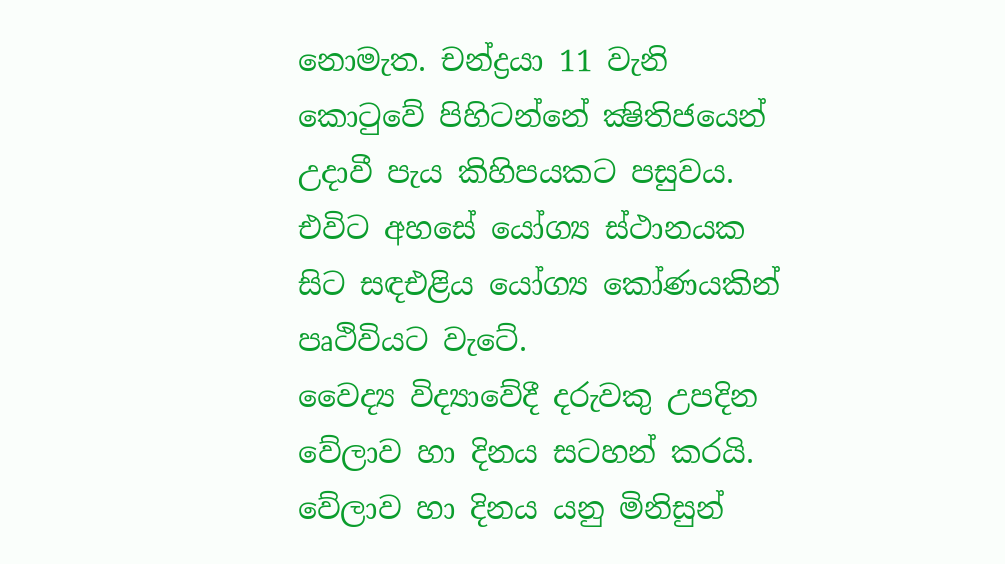නොමැත. චන්ද්‍රයා 11 වැනි කොටුවේ පිහිටන්නේ ක්‍ෂිතිජයෙන් උදාවී පැය කිහිපයකට පසුවය. එවිට අහසේ යෝග්‍ය ස්‌ථානයක සිට සඳඑළිය යෝග්‍ය කෝණයකින් පෘථිවියට වැටේ.
වෛද්‍ය විද්‍යාවේදී දරුවකු උපදින වේලාව හා දිනය සටහන් කරයි. වේලාව හා දිනය යනු මිනිසුන්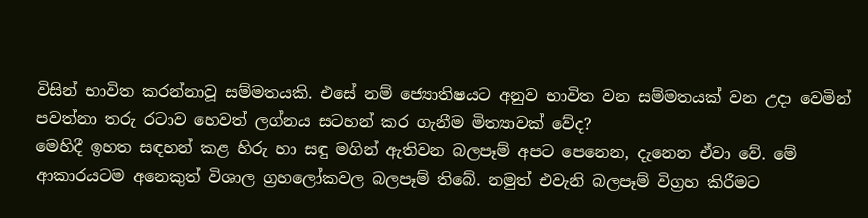විසින් භාවිත කරන්නාවූ සම්මතයකි. එසේ නම් ජ්‍යොතිෂයට අනුව භාවිත වන සම්මතයක්‌ වන උදා වෙමින් පවත්නා තරු රටාව හෙවත් ලග්නය සටහන් කර ගැනීම මිත්‍යාවක්‌ වේද?
මෙහිදී ඉහත සඳහන් කළ හිරු හා සඳු මගින් ඇතිවන බලපෑම් අපට පෙනෙන, දැනෙන ඒවා වේ. මේ ආකාරයටම අනෙකුත් විශාල ග්‍රහලෝකවල බලපෑම් තිබේ. නමුත් එවැනි බලපෑම් විග්‍රහ කිරීමට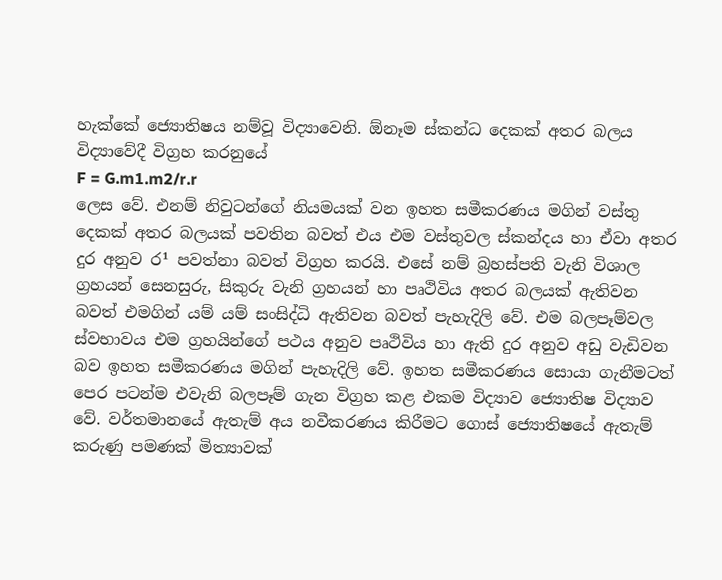හැක්‌කේ ජ්‍යොතිෂය නම්වූ විද්‍යාවෙනි. ඕනෑම ස්‌කන්ධ දෙකක්‌ අතර බලය විද්‍යාවේදී විග්‍රහ කරනුයේ
F = G.m1.m2/r.r
ලෙස වේ. එනම් නිවුටන්ගේ නියමයක්‌ වන ඉහත සමීකරණය මගින් වස්‌තු දෙකක්‌ අතර බලයක්‌ පවතින බවත් එය එම වස්‌තුවල ස්‌කන්දය හා ඒවා අතර දුර අනුව ර¹ පවත්නා බවත් විග්‍රහ කරයි. එසේ නම් බ්‍රහස්‌පති වැනි විශාල ග්‍රහයන් සෙනසුරු, සිකුරු වැනි ග්‍රහයන් හා පෘථිවිය අතර බලයක්‌ ඇතිවන බවත් එමගින් යම් යම් සංසිද්ධි ඇතිවන බවත් පැහැදිලි වේ. එම බලපෑම්වල ස්‌වභාවය එම ග්‍රහයින්ගේ පථය අනුව පෘථිවිය හා ඇති දුර අනුව අඩු වැඩිවන බව ඉහත සමීකරණය මගින් පැහැදිලි වේ. ඉහත සමීකරණය සොයා ගැනීමටත් පෙර පටන්ම එවැනි බලපෑම් ගැන විග්‍රහ කළ එකම විද්‍යාව ජ්‍යොතිෂ විද්‍යාව වේ. වර්තමානයේ ඇතැම් අය නවීකරණය කිරීමට ගොස්‌ ජ්‍යොතිෂයේ ඇතැම් කරුණු පමණක්‌ මිත්‍යාවක්‌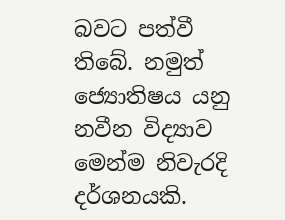බවට පත්වී තිබේ. නමුත් ජ්‍යොතිෂය යනු නවීන විද්‍යාව මෙන්ම නිවැරදි දර්ශනයකි.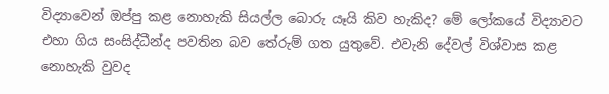විද්‍යාවෙන් ඔප්පු කළ නොහැකි සියල්ල බොරු යෑයි කිව හැකිද? මේ ලෝකයේ විද්‍යාවට එහා ගිය සංසිද්ධීන්ද පවතින බව තේරුම් ගත යුතුවේ. එවැනි දේවල් විශ්වාස කළ නොහැකි වුවද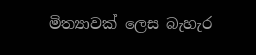මිත්‍යාවක්‌ ලෙස බැහැර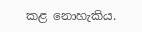කළ නොහැකිය.